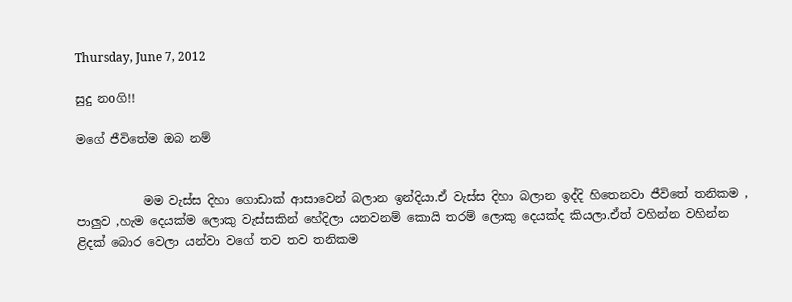Thursday, June 7, 2012

සුදු නoගි!!

මගේ ජීවිතේම ඔබ නම්


           මම වැස්ස දිහා ගොඩාක් ආසාවෙන් බලාන ඉන්දියා.ඒ වැස්ස දිහා බලාන ඉද්දි හිතෙනවා ජීවිතේ තනිකම , පාලුව ,හැම දෙයක්ම ලොකු වැස්සකින් හේදිලා යනවනම් කොයි තරම් ලොකු දෙයක්ද කියලා.ඒත් වහින්න වහින්න ළිදක් බොර වෙලා යන්වා වගේ තව තව තනිකම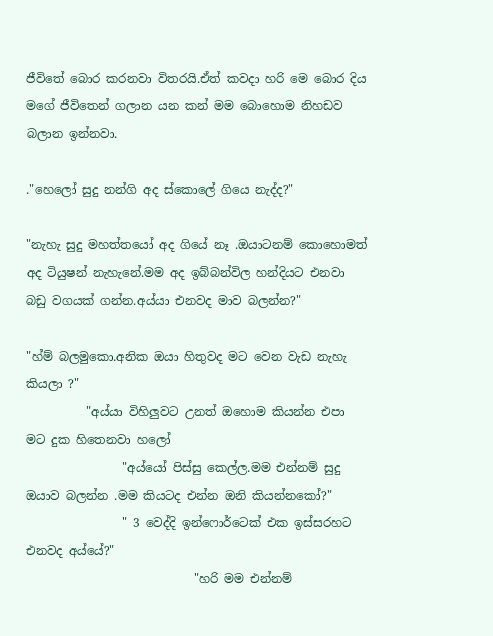ජීවිතේ බොර කරනවා විතරයි.ඒත් කවදා හරි මෙ බොර දිය මගේ ජීවිතෙන් ගලාන යන කන් මම බොහොම නිහඩව බලාන ඉන්නවා.

."හෙලෝ සුදු නන්ගි අද ස්කොලේ ගියෙ නැද්ද?"

"නැහැ සුදු මහත්තයෝ අද ගියේ නෑ .ඔයාටනම් කොහොමත් අද ටියුෂන් නැහැනේ.මම අද ඉබ්බන්විල හන්දියට එනවා බඩු වගයක් ගන්න.අය්යා එනවද මාව බලන්න?"

"හ්ම් බලමුකො.අනික ඔයා හිතුවද මට වෙන වැඩ නැහැ කියලා ?"
          "අය්යා විහිලුවට උනත් ඔහොම කියන්න එපා මට දුක හිතෙනවා හලෝ
                "අය්යෝ පිස්සු කෙල්ල.මම එන්නම් සුදු ඔයාව බලන්න .මම කියටද එන්න ඔනි කියන්නකෝ?"
                " 3 වෙද්දි ඉන්ෆොර්ටෙක් එක ඉස්සරහට එනවද අය්යේ?"
                            "හරි මම එන්නම්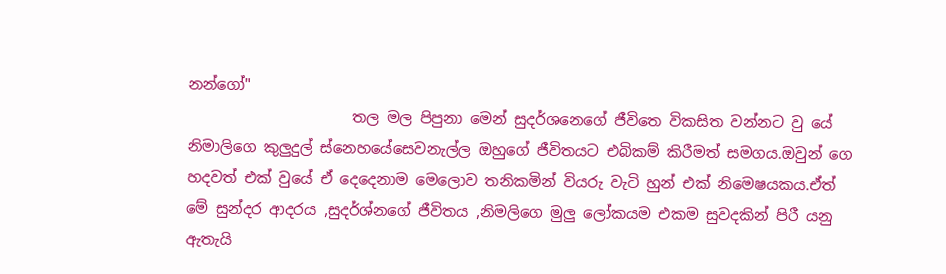නන්ගෝ"
                      තල මල පිපුනා මෙන් සුදර්ශනෙගේ ජීවිතෙ විකසිත වන්නට වු යේ නිමාලිගෙ කුලුදුල් ස්නෙහයේසෙවනැල්ල ඔහුගේ ජීවිතයට එබිකම් කිරීමත් සමගය.ඔවුන් ගෙ හදවත් එක් වුයේ ඒ දෙදෙනාම මෙලොව තනිකමින් වියරු වැටි හුන් එක් නිමෙෂයකය.ඒත් මේ සුන්දර ආදරය ,සුදර්ශ්නගේ ජීවිතය ,නිමලිගෙ මුලු ලෝකයම එකම සුවදකින් පිරී යනු ඇතැයි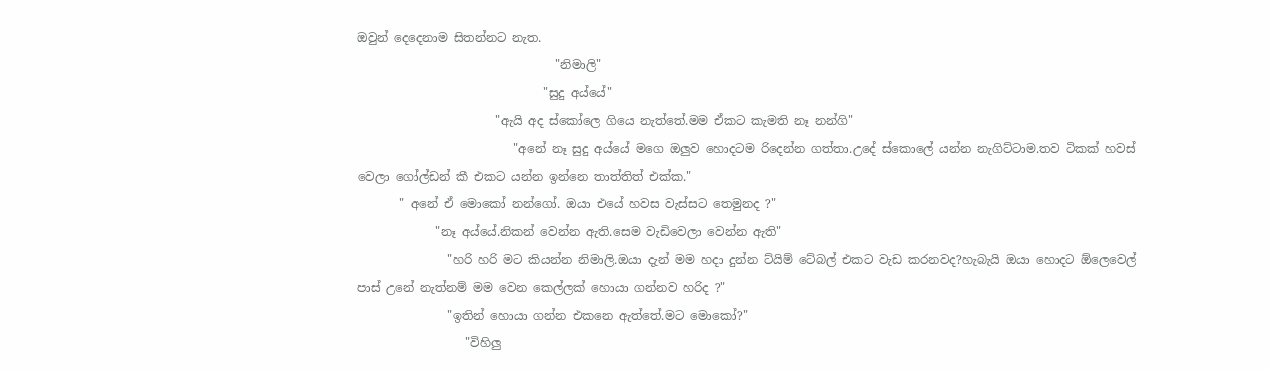ඔවුන් දෙදෙනාම සිතන්නට නැත.
                                 "නිමාලි"
                               "සුදු අය්යේ"
                       "ඇයි අද ස්කෝලෙ ගියෙ නැත්තේ.මම ඒකට කැමති නෑ නන්ගි"
                          "අනේ නෑ සුදු අය්යේ මගෙ ඔලුව හොදටම රිදෙන්න ගත්තා.උදේ ස්කොලේ යන්න නැගිට්ටාම.තව ටිකක් හවස් වෙලා ගෝල්ඩන් කී එකට යන්න ඉන්නෙ තාත්තිත් එක්ක."
       " අනේ ඒ මොකෝ නන්ගෝ. ඔයා එයේ හවස වැස්සට තෙමුනද ?"
             "නෑ අය්යේ.නිකන් වෙන්න ඇති.සෙම වැඩිවෙලා වෙන්න ඇති"
               "හරි හරි මට කියන්න නිමාලි.ඔයා දැන් මම හදා දුන්න ට්යිම් ටේබල් එකට වැඩ කරනවද?හැබැයි ඔයා හොදට ඕලෙවෙල් පාස් උනේ නැත්නම් මම වෙන කෙල්ලක් හොයා ගන්නව හරිද ?"
               "ඉතින් හොයා ගන්න එකනෙ ඇත්තේ.මට මොකෝ?"
                  "විහිලු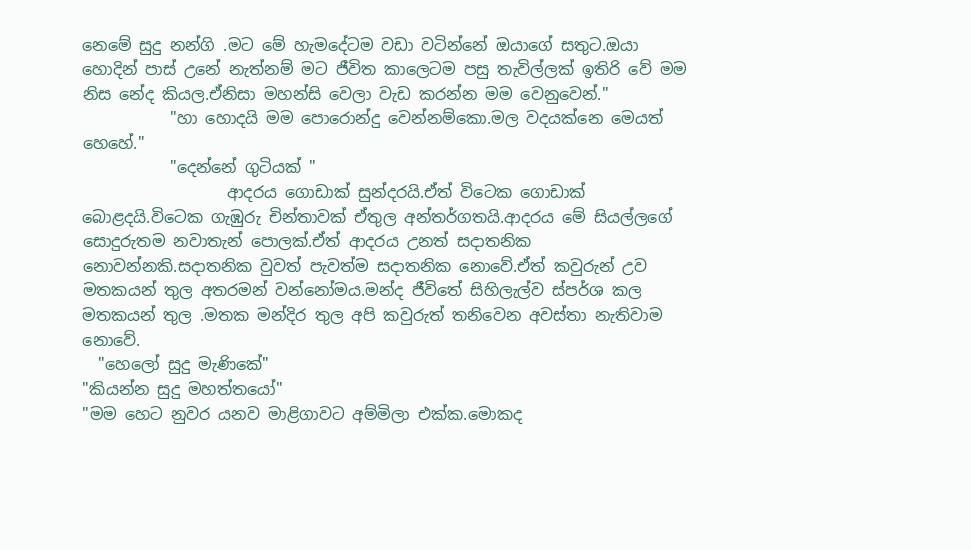නෙමේ සුදු නන්ගි .මට මේ හැමදේටම වඩා වටින්නේ ඔයාගේ සතුට.ඔයා හොදින් පාස් උනේ නැත්නම් මට ජීවිත කාලෙටම පසු තැවිල්ලක් ඉතිරි වේ මම නිස නේද කියල.ඒනිසා මහන්සි වෙලා වැඩ කරන්න මම වෙනුවෙන්."
           "හා හොදයි මම පොරොන්දු වෙන්නම්කො.මල වදයක්නෙ මෙයත් හෙහේ."
           "දෙන්නේ ගුටියක් "
                  ආදරය ගොඩාක් සුන්දරයි.ඒත් විටෙක ගොඩාක් බොළදයි.විටෙක ගැඹුරු චින්තාවක් ඒතුල අන්තර්ගතයි.ආදරය මේ සියල්ලගේ සොදුරුතම නවාතැන් පොලක්.ඒත් ආදරය උනත් සදාතනික නොවන්නකි.සදාතනික වුවත් පැවත්ම සදාතනික නොවේ.ඒත් කවුරුන් උව මතකයන් තුල අතරමන් වන්නෝමය.මන්ද ජීවිතේ සිහිලැල්ව ස්පර්ශ කල මතකයන් තුල .මතක මන්දිර තුල අපි කවුරුත් තනිවෙන අවස්තා නැතිවාම නොවේ.
  "හෙලෝ සුදු මැණිකේ"
"කියන්න සුදු මහත්තයෝ"
"මම හෙට නුවර යනව මාළිගාවට අම්මිලා එක්ක.මොකද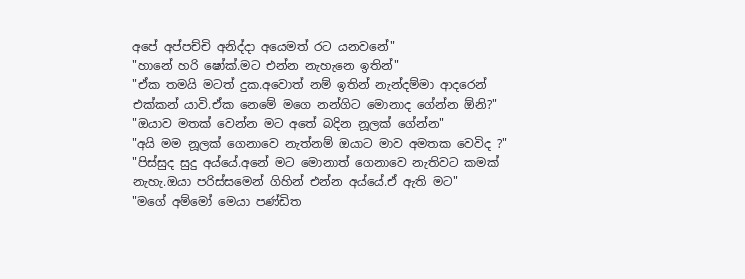අපේ අප්පච්චි අනිද්දා අයෙමත් රට යනවනේ"
"හානේ හරි ෂෝක්.මට එන්න නැහැනෙ ඉතින්"
"ඒක තමයි මටත් දුක.අවොත් නම් ඉතින් නැන්දම්මා ආදරෙන් එක්කන් යාවි.ඒක නෙමේ මගෙ නන්ගිට මොනාද ගේන්න ඕනි?"
"ඔයාව මතක් වෙන්න මට අතේ බදින නූලක් ගේන්න"
"අයි මම නූලක් ගෙනාවෙ නැත්නම් ඔයාට මාව අමතක වෙවිද ?"
"පිස්සුද සුදු අය්යේ.අනේ මට මොනාත් ගෙනාවෙ නැතිවට කමක් නැහැ.ඔයා පරිස්සමෙන් ගිහින් එන්න අය්යේ.ඒ ඇති මට"
"මගේ අම්මෝ මෙයා පණ්ඩිත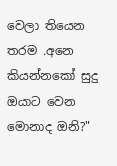වෙලා තියෙන තරම .අනෙ කියන්නකෝ සුදු ඔයාට වෙන මොනාද ඔනි?"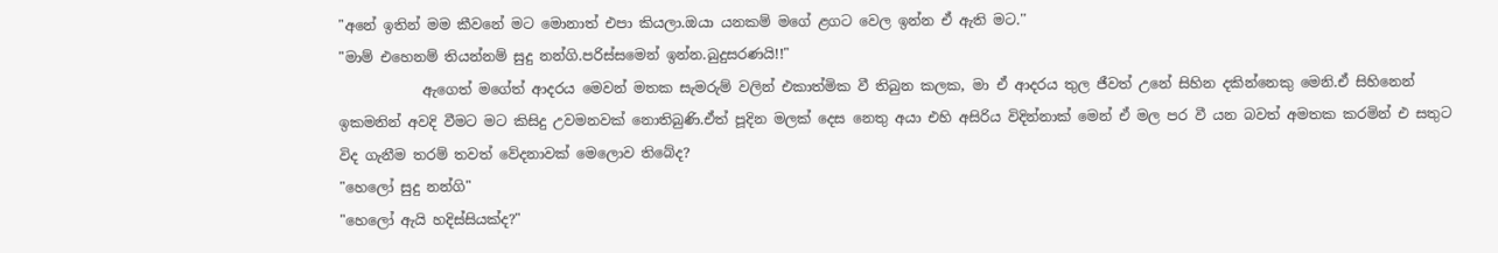"අනේ ඉතින් මම කීවනේ මට මොනාත් එපා කියලා.ඔයා යනකම් මගේ ළගට වෙල ඉන්න ඒ ඇති මට.''
"මාම් එහෙනම් තියන්නම් සුදු නන්ගි.පරිස්සමෙන් ඉන්න.බුදුසරණයි!!"
            ඇගෙත් මගේත් ආදරය මෙවන් මතක සැමරුම් වලින් එකාත්මික වී තිබුන කලක, මා ඒ ආදරය තුල ජීවත් උනේ සිහින දකින්නෙකු මෙනි.ඒ සිහිනෙන් ඉකමනින් අවදි වීමට මට කිසිදු උවමනවක් නොතිබුණි.ඒත් පූදින මලක් දෙස නෙතු අයා එහි අසිරිය විදින්නාක් මෙන් ඒ මල පර වී යන බවත් අමතක කරමින් එ සතුට විද ගැනීම තරම් තවත් වේදනාවක් මෙලොව තිබේද?
"හෙලෝ සුදු නන්ගි"
"හෙලෝ ඇයි හදිස්සියක්ද?"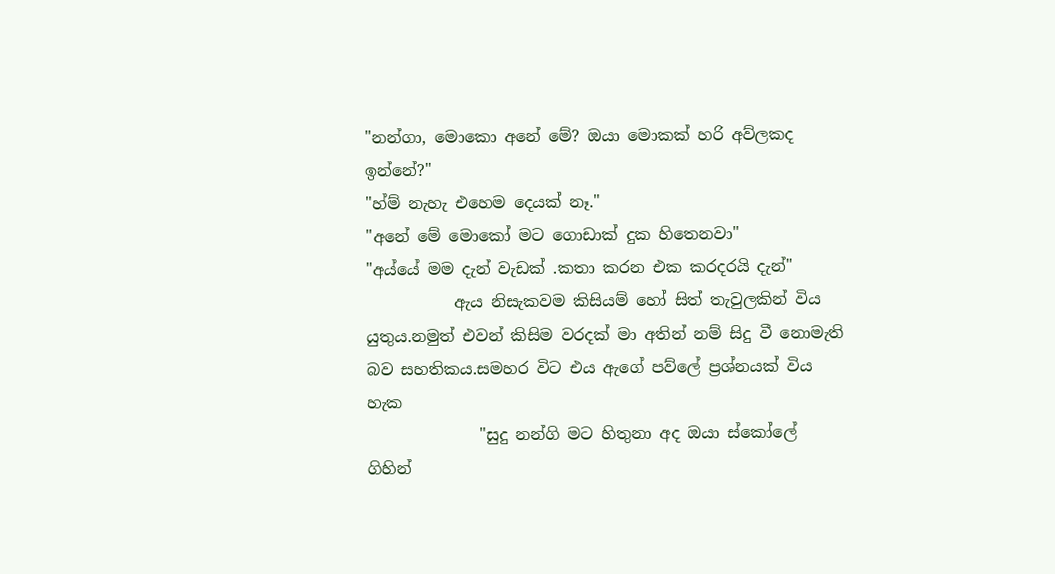"නන්ගා, මොකො අනේ මේ? ඔයා මොකක් හරි අව්ලකද ඉන්නේ?"
"හ්ම් නැහැ එහෙම දෙයක් නෑ."
"අනේ මේ මොකෝ මට ගොඩාක් දුක හිතෙනවා"
"අය්යේ මම දැන් වැඩක් .කතා කරන එක කරදරයි දැන්"
           ඇය නිසැකවම කිසියම් හෝ සිත් තැවුලකින් විය යුතුය.නමුත් එවන් කිසිම වරදක් මා අතින් නම් සිදු වී නොමැති බව සහතිකය.සමහර විට එය ඇගේ පව්ලේ ප්‍රශ්නයක් විය හැක
              "සුදු නන්ගි මට හිතුනා අද ඔයා ස්කෝලේ ගිහින්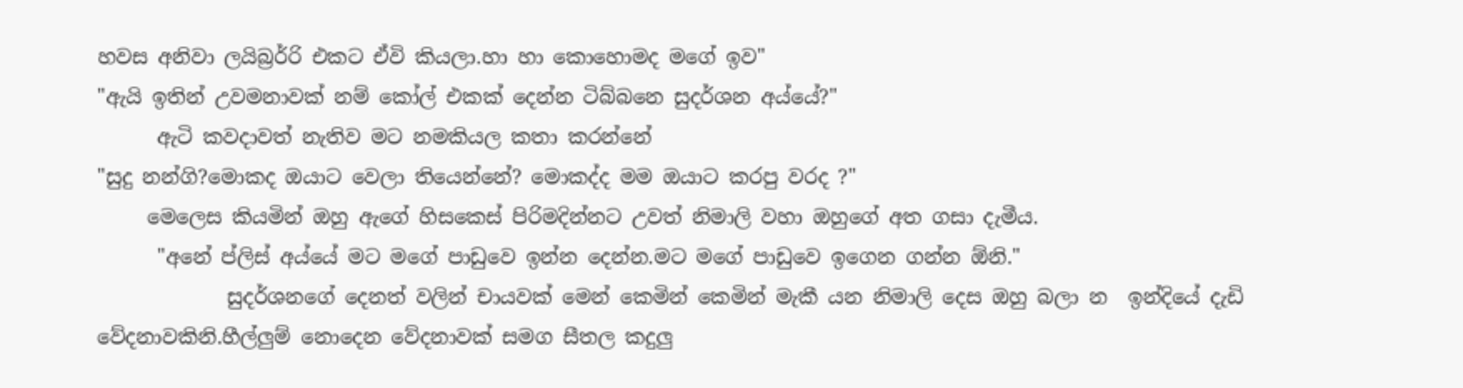හවස අනිවා ලයිබ්‍රර්‍රි එකට ඒවි කියලා.හා හා කොහොමද මගේ ඉව"
"ඇයි ඉතින් උවමනාවක් නම් කෝල් එකක් දෙන්න ටිබ්බනෙ සුදර්ශන අය්යේ?"
      ඇටි කවදාවත් නැතිව මට නමකියල කතා කරන්නේ
"සුදු නන්ගි?මොකද ඔයාට වෙලා තියෙන්නේ? මොකද්ද මම ඔයාට කරපු වරද ?"
     මෙලෙස කියමින් ඔහු ඇගේ හිසකෙස් පිරිමදින්නට උවත් නිමාලි වහා ඔහුගේ අත ගසා දැමීය.
      "අනේ ප්ලිස් අය්යේ මට මගේ පාඩුවෙ ඉන්න දෙන්න.මට මගේ පාඩුවෙ ඉගෙන ගන්න ඕනි."
             සුදර්ශනගේ දෙනත් වලින් චායවක් මෙන් කෙමින් කෙමින් මැකී යන නිමාලි දෙස ඔහු බලා න  ඉන්දියේ දැඩි වේදනාවකිනි.හීල්ලුම් නොදෙන වේදනාවක් සමග සීතල කදුලු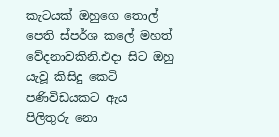කැටයක් ඔහුගෙ තොල් පෙති ස්පර්ශ කලේ මහත් වේදනාවකිනි.එදා සිට ඔහු යැවූ කිසිදු කෙටි පණිවිඩයකට ඇය පිලිතුරු නො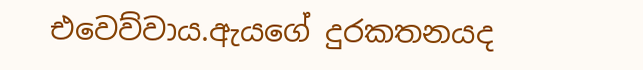එවෙව්වාය.ඇයගේ දුරකතනයද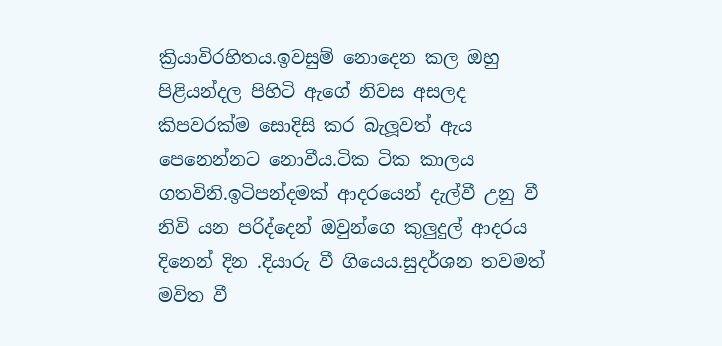ක්‍රියාවිරහිතය.ඉවසුම් නොදෙන කල ඔහු පිළියන්දල පිහිටි ඇගේ නිවස අසලද කිපවරක්ම සොදිසි කර බැලූවත් ඇය පෙනෙන්නට නොවීය.ටික ටික කාලය ගතවිනි.ඉටිපන්දමක් ආදරයෙන් දැල්වී උනු වී නිවි යන පරිද්දෙන් ඔවුන්ගෙ කුලුදුල් ආදරය දිනෙන් දින .දියාරු වී ගියෙය.සුදර්ශන තවමත් මවිත වී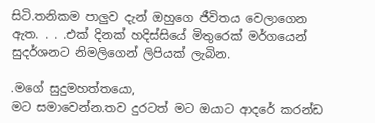සිටි.තනිකම පාලුව දැන් ඔහුගෙ ජීවිතය වෙලාගෙන ඇත. . . .එක් දිනක් හදිස්සියේ මිතුරෙක් මර්ගයෙන් සුදර්ශනට නිමලිගෙන් ලිපියක් ලැබින.

.මගේ සුදුමහත්තයො,
මට සමාවෙන්න.තව දුරටත් මට ඔයාට ආදරේ කරන්ඩ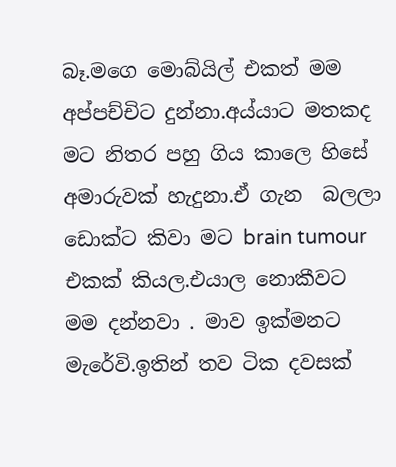බෑ.මගෙ මොබ්යිල් එකත් මම අප්පච්චිට දුන්නා.අය්යාට මතකද මට නිතර පහු ගිය කාලෙ හිසේ අමාරුවක් හැදුනා.ඒ ගැන  බලලා ඩොක්ට කිවා මට brain tumour  එකක් කියල.එයාල නොකීවට මම දන්නවා . මාව ඉක්මනට මැරේවි.ඉතින් තව ටික දවසක්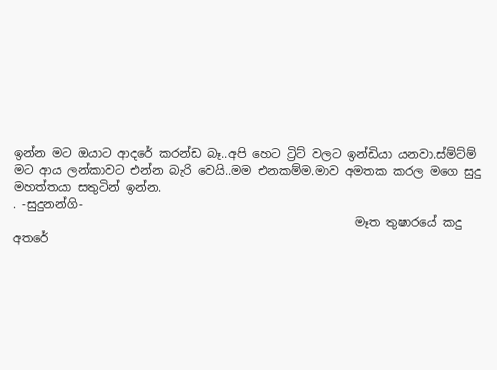ඉන්න මට ඔයාට ආදරේ කරන්ඩ බෑ..අපි හෙට ට්‍රිට් වලට ඉන්ඩියා යනවා.ස්ම්ට්ම් මට ආය ලන්කාවට එන්න බැරි වෙයි..මම එනකම්ම.මාව අමතක කරල මගෙ සුදු මහත්තයා සතුටින් ඉන්න.
. -සුදුනන්ගි-
                                                         මෑත තුෂාරයේ කදු අතරේ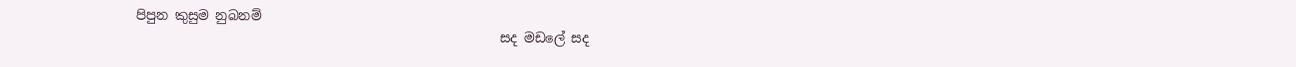පිපුන කුසුම නුබනම්
                                                        සද මඩලේ සද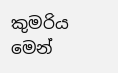කුමරිය මෙන්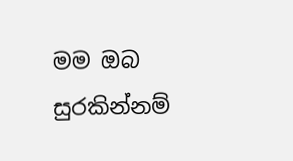මම ඔබ සුරකින්නම්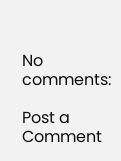No comments:

Post a Comment